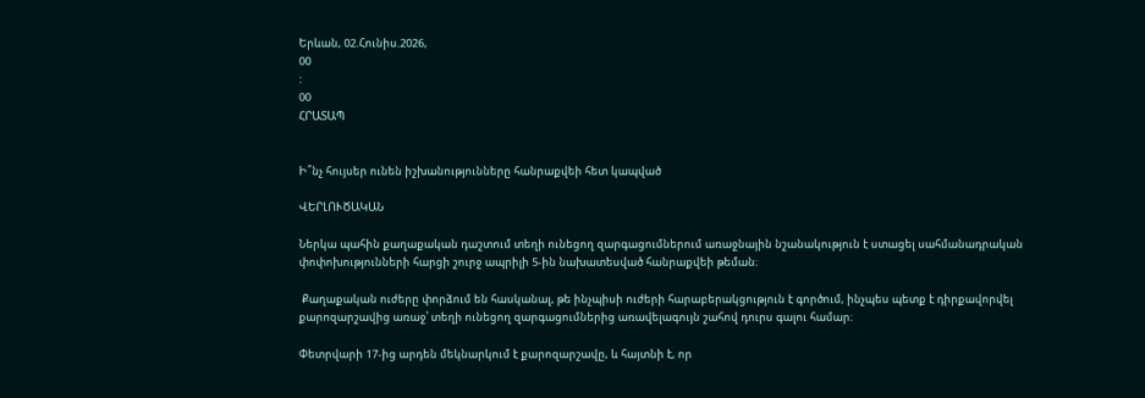Երևան, 02.Հունիս.2026,
00
:
00
ՀՐԱՏԱՊ


Ի՞նչ հույսեր ունեն իշխանությունները հանրաքվեի հետ կապված

ՎԵՐԼՈՒԾԱԿԱՆ

Ներկա պահին քաղաքական դաշտում տեղի ունեցող զարգացումներում առաջնային նշանակություն է ստացել սահմանադրական փոփոխությունների հարցի շուրջ ապրիլի 5-ին նախատեսված հանրաքվեի թեման։

 Քաղաքական ուժերը փորձում են հասկանալ, թե ինչպիսի ուժերի հարաբերակցություն է գործում, ինչպես պետք է դիրքավորվել քարոզարշավից առաջ՝ տեղի ունեցող զարգացումներից առավելագույն շահով դուրս գալու համար։

Փետրվարի 17-ից արդեն մեկնարկում է քարոզարշավը, և հայտնի է, որ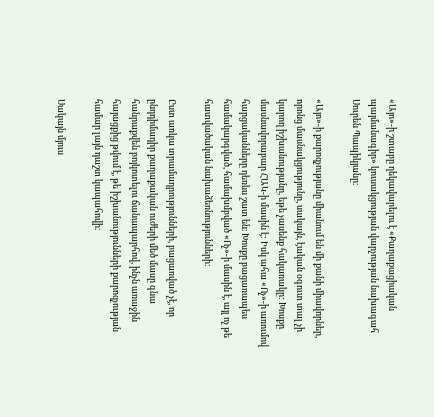«Այո»-ի շտաբը ղեկավարելու է «Քաղաքացիական պայմանագիր» կուսակցության վարչության նախագահ Սուրեն Պապիկյանը։

«Այո»-ի քարոզչությանը միանում են մի քանի միավորներ, որոնց մասնակցությունը, սակայն, էական օգուտ տալ չի կարող իշխանությանը, եթե չասենք հակառակը: Խոսքը մասնավորաբար ՀԱԿ-ի մասին է: Իսկ ահա «Ոչ»-ի առումով հարցականները դեռևս շատ են։ Խոսքը բացառապես համակարգված, համախմբված «Ոչ»-ի մասին է, այլ ոչ թե հատվածական նախաձեռնությունների:

Ըստ առկա տրամադրությունների, բացառված չէ, որ ընդդիմադիր քաղաքական ուժերի մեծ մասը գնա հանրաքվեն բոյկոտելու ճանապարհով, ինչն առաջին հայացքից թվում է, թե իշխանությունների քարոզչության համար լայն դաշտ կապահովի։

Սակայն մյուս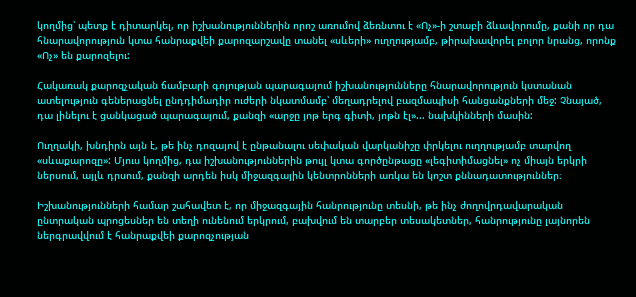կողմից՝ պետք է դիտարկել, որ իշխանություններին որոշ առումով ձեռնտու է «Ոչ»-ի շտաբի ձևավորումը, քանի որ դա հնարավորություն կտա հանրաքվեի քարոզարշավը տանել «սևերի» ուղղությամբ, թիրախավորել բոլոր նրանց, որոնք «Ոչ» են քարոզելու:

Հակառակ քարոզչական ճամբարի գոյության պարագայում իշխանությունները հնարավորություն կստանան ատելություն գեներացնել ընդդիմադիր ուժերի նկատմամբ՝ մեղադրելով բազմապիսի հանցանքների մեջ: Չնայած, դա լինելու է ցանկացած պարագայում, քանզի «արջը յոթ երգ գիտի, յոթն էլ»... նախկինների մասին:

Ուղղակի, խնդիրն այն է, թե ինչ դոզայով է ընթանալու սեփական վարկանիշը փրկելու ուղղությամբ տարվող «սևաքարոզը»: Մյուս կողմից, դա իշխանություններին թույլ կտա գործընթացը «լեգիտիմացնել» ոչ միայն երկրի ներսում, այլև դրսում, քանզի արդեն իսկ միջազգային կենտրոնների առկա են կոշտ քննադատություններ։

Իշխանությունների համար շահավետ է, որ միջազգային հանրությունը տեսնի, թե ինչ ժողովրդավարական ընտրական պրոցեսներ են տեղի ունենում երկրում, բախվում են տարբեր տեսակետներ, հանրությունը լայնորեն ներգրավվում է հանրաքվեի քարոզչության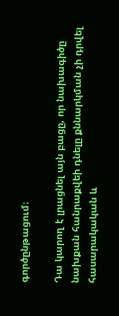գործընթացում։

Դա կարող է լրացնել այն բացը, որ նախագիծը նախքան հանրաքվեի դնելը քննարկման չի դրվել հասարակական և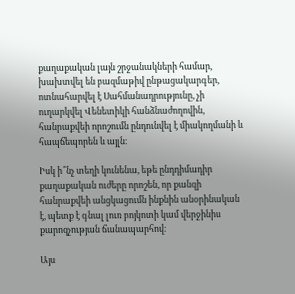քաղաքական լայն շրջանակների համար, խախտվել են բազմաթիվ ընթացակարգեր, ոտնահարվել է Սահմանադրությունը, չի ուղարկվել Վենետիկի հանձնաժողովին, հանրաքվեի որոշումն ընդունվել է միակողմանի և հապճեպորեն և այլն։

Իսկ ի՞նչ տեղի կունենա, եթե ընդդիմադիր քաղաքական ուժերը որոշեն, որ քանզի հանրաքվեի անցկացումն ինքնին անօրինական է, պետք է գնալ լուռ բոյկոտի կամ վերջինիս քարոզչության ճանապարհով։

Այս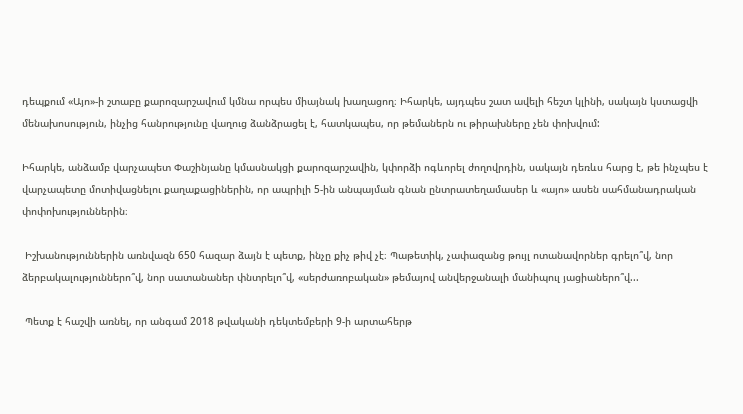դեպքում «Այո»-ի շտաբը քարոզարշավում կմնա որպես միայնակ խաղացող։ Իհարկե, այդպես շատ ավելի հեշտ կլինի, սակայն կստացվի մենախոսություն, ինչից հանրությունը վաղուց ձանձրացել է, հատկապես, որ թեմաներն ու թիրախները չեն փոխվում:

Իհարկե, անձամբ վարչապետ Փաշինյանը կմասնակցի քարոզարշավին, կփորձի ոգևորել ժողովրդին, սակայն դեռևս հարց է, թե ինչպես է վարչապետը մոտիվացնելու քաղաքացիներին, որ ապրիլի 5-ին անպայման գնան ընտրատեղամասեր և «այո» ասեն սահմանադրական փոփոխություններին։

 Իշխանություններին առնվազն 650 հազար ձայն է պետք, ինչը քիչ թիվ չէ։ Պաթետիկ, չափազանց թույլ ոտանավորներ գրելո՞վ, նոր ձերբակալություններո՞վ, նոր սատանաներ փնտրելո՞վ, «սերժառոբական» թեմայով անվերջանալի մանիպուլ յացիաներո՞վ...

 Պետք է հաշվի առնել, որ անգամ 2018 թվականի դեկտեմբերի 9-ի արտահերթ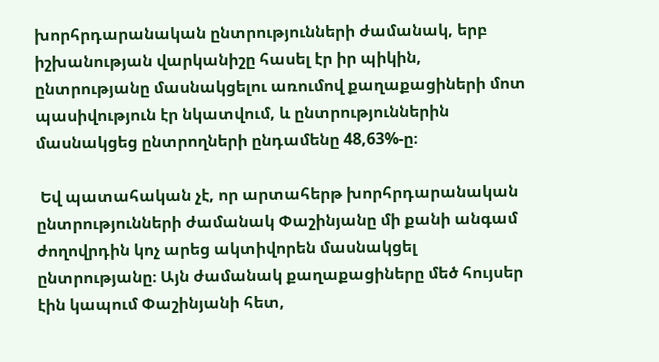խորհրդարանական ընտրությունների ժամանակ, երբ իշխանության վարկանիշը հասել էր իր պիկին, ընտրությանը մասնակցելու առումով քաղաքացիների մոտ պասիվություն էր նկատվում, և ընտրություններին մասնակցեց ընտրողների ընդամենը 48,63%-ը։

 Եվ պատահական չէ, որ արտահերթ խորհրդարանական ընտրությունների ժամանակ Փաշինյանը մի քանի անգամ ժողովրդին կոչ արեց ակտիվորեն մասնակցել ընտրությանը։ Այն ժամանակ քաղաքացիները մեծ հույսեր էին կապում Փաշինյանի հետ,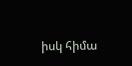իսկ հիմա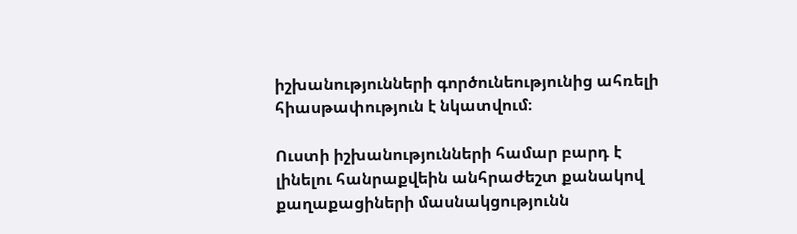իշխանությունների գործունեությունից ահռելի հիասթափություն է նկատվում։

Ուստի իշխանությունների համար բարդ է լինելու հանրաքվեին անհրաժեշտ քանակով քաղաքացիների մասնակցությունն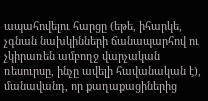ապահովելու հարցը (եթե, իհարկե, չգնան նախկինների ճանապարհով ու չկիրառեն ամբողջ վարչական ռեսուրսը, ինչը ավելի հավանական է), մանավանդ, որ քաղաքացիներից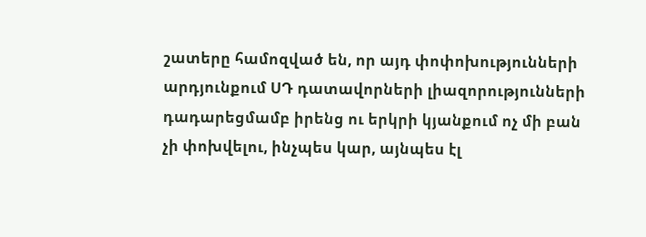շատերը համոզված են, որ այդ փոփոխությունների արդյունքում ՍԴ դատավորների լիազորությունների դադարեցմամբ իրենց ու երկրի կյանքում ոչ մի բան չի փոխվելու, ինչպես կար, այնպես էլ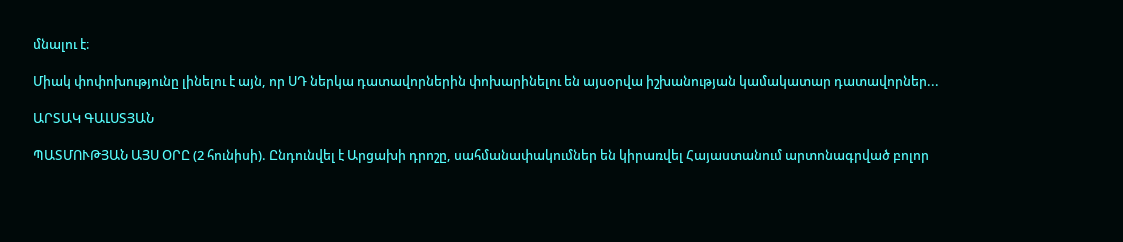մնալու է։

Միակ փոփոխությունը լինելու է այն, որ ՍԴ ներկա դատավորներին փոխարինելու են այսօրվա իշխանության կամակատար դատավորներ...

ԱՐՏԱԿ ԳԱԼՍՏՅԱՆ

ՊԱՏՄՈՒԹՅԱՆ ԱՅՍ ՕՐԸ (2 հունիսի). Ընդունվել է Արցախի դրոշը, սահմանափակումներ են կիրառվել Հայաստանում արտոնագրված բոլոր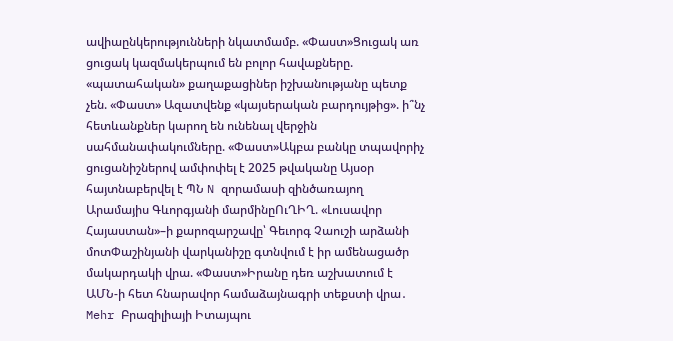ավիաընկերությունների նկատմամբ. «Փաստ»Ցուցակ առ ցուցակ կազմակերպում են բոլոր հավաքները. «պատահական» քաղաքացիներ իշխանությանը պետք չեն. «Փաստ» Ազատվենք «կայսերական բարդույթից». ի՞նչ հետևանքներ կարող են ունենալ վերջին սահմանափակումները. «Փաստ»Ակբա բանկը տպավորիչ ցուցանիշներով ամփոփել է 2025 թվականը Այսօր հայտնաբերվել է ՊՆ N զորամասի զինծառայող Արամայիս Գևորգյանի մարմինըՈւՂԻՂ. «Լուսավոր Հայաստան»–ի քարոզարշավը՝ Գեւորգ Չաուշի արձանի մոտՓաշինյանի վարկանիշը գտնվում է իր ամենացածր մակարդակի վրա. «Փաստ»Իրանը դեռ աշխատում է ԱՄՆ-ի հետ հնարավոր համաձայնագրի տեքստի վրա․ Mehr Բրազիլիայի Իտայպու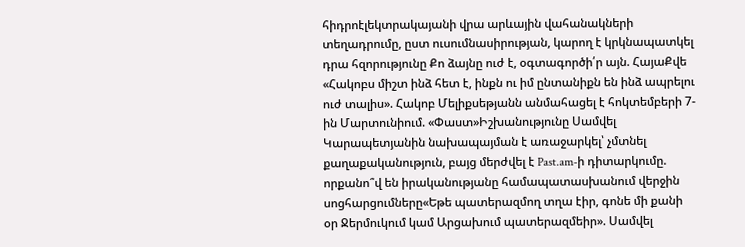հիդրոէլեկտրակայանի վրա արևային վահանակների տեղադրումը, ըստ ուսումնասիրության, կարող է կրկնապատկել դրա հզորությունը Քո ձայնը ուժ է, օգտագործի՛ր այն. ՀայաՔվե «Հակոբս միշտ ինձ հետ է, ինքն ու իմ ընտանիքն են ինձ ապրելու ուժ տալիս». Հակոբ Մելիքսեթյանն անմահացել է հոկտեմբերի 7-ին Մարտունիում. «Փաստ»Իշխանությունը Սամվել Կարապետյանին նախապայման է առաջարկել՝ չմտնել քաղաքականություն, բայց մերժվել է Past.am-ի դիտարկումը. որքանո՞վ են իրականությանը համապատասխանում վերջին սոցհարցումները«Եթե պատերազմող տղա էիր, գոնե մի քանի օր Ջերմուկում կամ Արցախում պատերազմեիր». Սամվել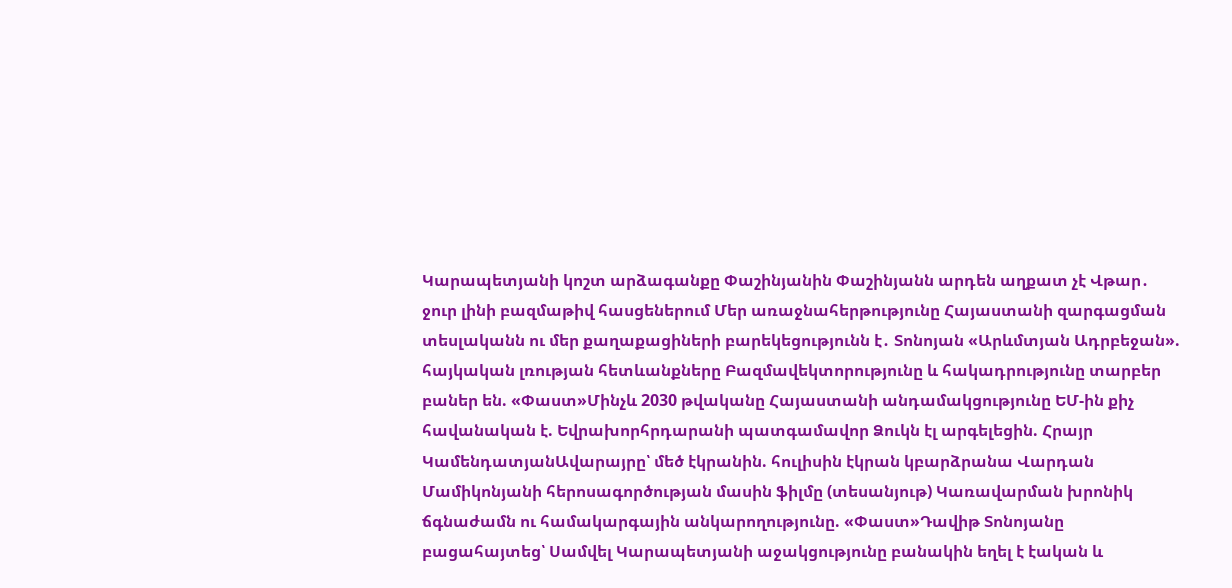Կարապետյանի կոշտ արձագանքը Փաշինյանին Փաշինյանն արդեն աղքատ չէ Վթար․ ջուր լինի բազմաթիվ հասցեներում Մեր առաջնահերթությունը Հայաստանի զարգացման տեսլականն ու մեր քաղաքացիների բարեկեցությունն է․ Տոնոյան «Արևմտյան Ադրբեջան». հայկական լռության հետևանքները Բազմավեկտորությունը և հակադրությունը տարբեր բաներ են. «Փաստ»Մինչև 2030 թվականը Հայաստանի անդամակցությունը ԵՄ-ին քիչ հավանական է. Եվրախորհրդարանի պատգամավոր Ձուկն էլ արգելեցին. Հրայր ԿամենդատյանԱվարայրը՝ մեծ էկրանին. հուլիսին էկրան կբարձրանա Վարդան Մամիկոնյանի հերոսագործության մասին ֆիլմը (տեսանյութ) Կառավարման խրոնիկ ճգնաժամն ու համակարգային անկարողությունը. «Փաստ»Դավիթ Տոնոյանը բացահայտեց՝ Սամվել Կարապետյանի աջակցությունը բանակին եղել է էական և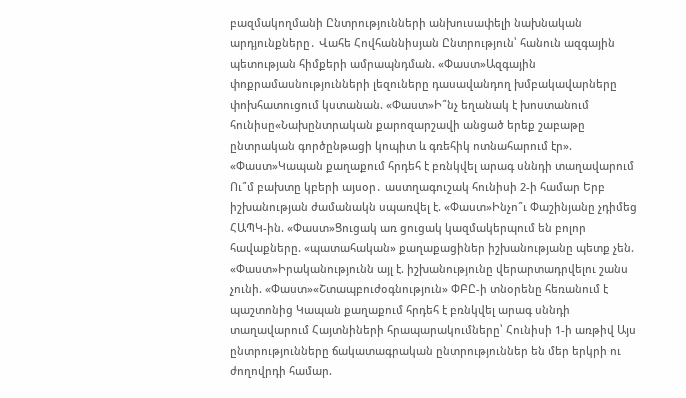բազմակողմանի Ընտրությունների անխուսափելի նախնական արդյունքները․ Վահե Հովհաննիսյան Ընտրություն՝ հանուն ազգային պետության հիմքերի ամրապնդման. «Փաստ»Ազգային փոքրամասնությունների լեզուները դասավանդող խմբակավարները փոխհատուցում կստանան. «Փաստ»Ի՞նչ եղանակ է խոստանում հունիսը«Նախընտրական քարոզարշավի անցած երեք շաբաթը ընտրական գործընթացի կոպիտ և գռեհիկ ոտնահարում էր». «Փաստ»Կապան քաղաքում հրդեհ է բռնկվել արագ սննդի տաղավարում Ու՞մ բախտը կբերի այսօր․ աստղագուշակ հունիսի 2-ի համար Երբ իշխանության ժամանակն սպառվել է. «Փաստ»Ինչո՞ւ Փաշինյանը չդիմեց ՀԱՊԿ-ին. «Փաստ»Ցուցակ առ ցուցակ կազմակերպում են բոլոր հավաքները. «պատահական» քաղաքացիներ իշխանությանը պետք չեն. «Փաստ»Իրականությունն այլ է. իշխանությունը վերարտադրվելու շանս չունի. «Փաստ»«Շտապբուժօգնություն» ՓԲԸ-ի տնօրենը հեռանում է պաշտոնից Կապան քաղաքում հրդեհ է բռնկվել արագ սննդի տաղավարում Հայտնիների հրապարակումները՝ Հունիսի 1-ի առթիվ Այս ընտրությունները ճակատագրական ընտրություններ են մեր երկրի ու ժողովրդի համար.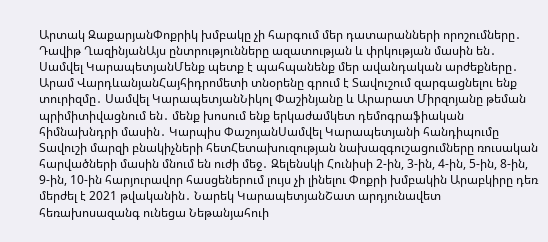Արտակ ԶաքարյանՓոքրիկ խմբակը չի հարգում մեր դատարանների որոշումները․ Դավիթ ՂազինյանԱյս ընտրությունները ազատության և փրկության մասին են․ Սամվել ԿարապետյանՄենք պետք է պահպանենք մեր ավանդական արժեքները․ Արամ ՎարդևանյանՀայհիդրոմետի տնօրենը գրում է Տավուշում զարգացնելու ենք տուրիզմը․ Սամվել ԿարապետյանՆիկոլ Փաշինյանը և Արարատ Միրզոյանը թեման պրիմիտիվացնում են․ մենք խոսում ենք երկաժամկետ դեմոգրաֆիական հիմնախնդրի մասին․ Կարպիս ՓաշոյանՍամվել Կարապետյանի հանդիպումը Տավուշի մարզի բնակիչների հետՀետախուզության նախազգուշացումները ռուսական հարվածների մասին մնում են ուժի մեջ․ Զելենսկի Հունիսի 2-ին, 3-ին, 4-ին, 5-ին, 8-ին, 9-ին, 10-ին հարյուրավոր հասցեներում լույս չի լինելու Փոքրի խմբակին Արաբկիրը դեռ մերժել է 2021 թվականին․ Նարեկ ԿարապետյանՇատ արդյունավետ հեռախոսազանգ ունեցա Նեթանյահուի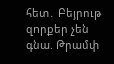հետ․ Բեյրութ զnրքեր չեն գնա. Թրամփ